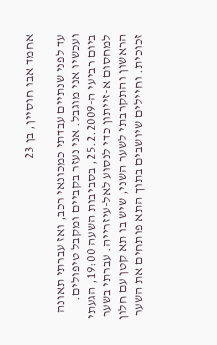אחמד אבו חוסיין, בן 23

עד לפני שנתיים עבדתי כמכונאי רכב, ואז עברתי תאונה ועכשיו אני מוגבל. אני נעזר בקביים ומקבל טיפולים.
ביום רביעי ה-25.2.2009, בסביבות השעה 19:00, הגעתי למחסום א-זייתון כדי לנסוע לאל-עיזרייה. עברתי בשער הראשון והתקרבתי לשער השני, שיש בו תא קטן עם חלון זכוכית. וחיילים שיושבים בתוך התא פותחים את השער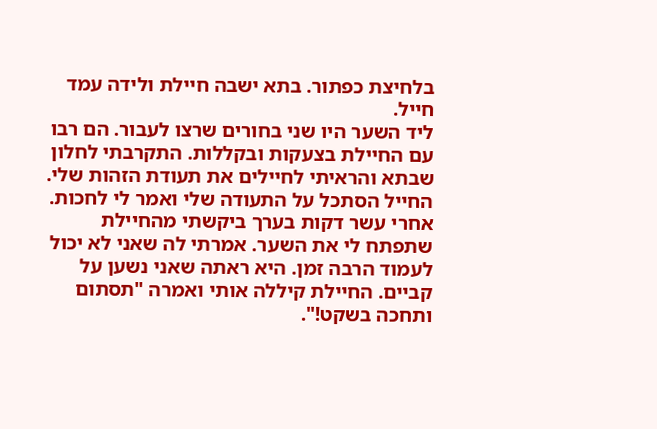בלחיצת כפתור. בתא ישבה חיילת ולידה עמד חייל.
ליד השער היו שני בחורים שרצו לעבור. הם רבו עם החיילת בצעקות ובקללות. התקרבתי לחלון שבתא והראיתי לחיילים את תעודת הזהות שלי. החייל הסתכל על התעודה שלי ואמר לי לחכות.
אחרי עשר דקות בערך ביקשתי מהחיילת שתפתח לי את השער. אמרתי לה שאני לא יכול לעמוד הרבה זמן. היא ראתה שאני נשען על קביים. החיילת קיללה אותי ואמרה "תסתום ותחכה בשקט!".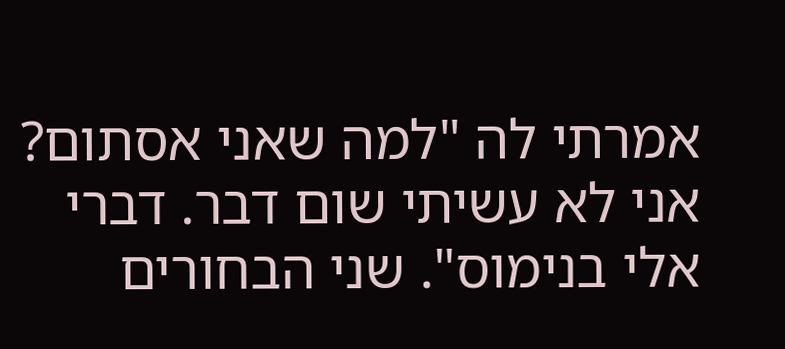אמרתי לה "למה שאני אסתום? אני לא עשיתי שום דבר. דברי אלי בנימוס". שני הבחורים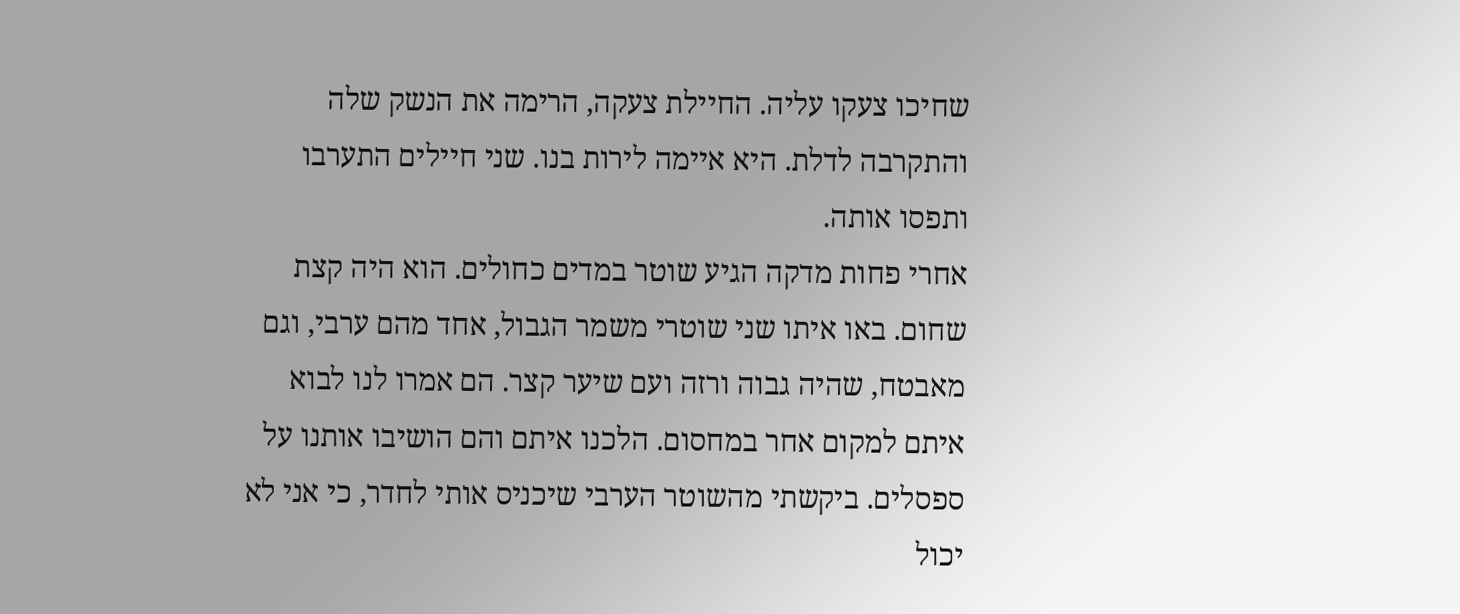שחיכו צעקו עליה. החיילת צעקה, הרימה את הנשק שלה והתקרבה לדלת. היא איימה לירות בנו. שני חיילים התערבו ותפסו אותה.
אחרי פחות מדקה הגיע שוטר במדים כחולים. הוא היה קצת שחום. באו איתו שני שוטרי משמר הגבול, אחד מהם ערבי, וגם מאבטח, שהיה גבוה ורזה ועם שיער קצר. הם אמרו לנו לבוא איתם למקום אחר במחסום. הלכנו איתם והם הושיבו אותנו על ספסלים. ביקשתי מהשוטר הערבי שיכניס אותי לחדר, כי אני לא יכול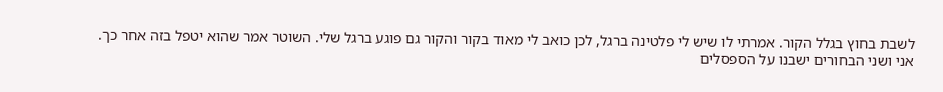לשבת בחוץ בגלל הקור. אמרתי לו שיש לי פלטינה ברגל, לכן כואב לי מאוד בקור והקור גם פוגע ברגל שלי. השוטר אמר שהוא יטפל בזה אחר כך.
אני ושני הבחורים ישבנו על הספסלים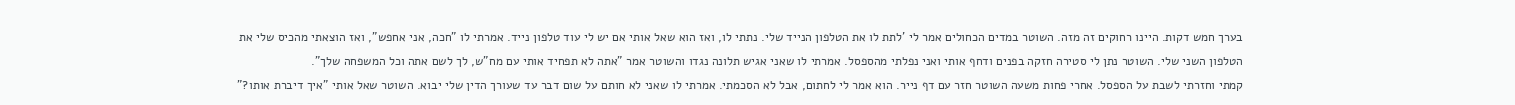בערך חמש דקות. היינו רחוקים זה מזה. השוטר במדים הכחולים אמר לי 'לתת לו את הטלפון הנייד שלי. נתתי לו, ואז הוא שאל אותי אם יש לי עוד טלפון נייד. אמרתי לו "חכה, אני אחפש", ואז הוצאתי מהכיס שלי את הטלפון השני שלי. השוטר נתן לי סטירה חזקה בפנים ודחף אותי ואני נפלתי מהספסל. אמרתי לו שאני אגיש תלונה נגדו והשוטר אמר "אתה לא תפחיד אותי עם מח"ש, לך לשם אתה וכל המשפחה שלך".
קמתי וחזרתי לשבת על הספסל. אחרי פחות משעה השוטר חזר עם דף נייר. הוא אמר לי לחתום, אבל לא הסכמתי. אמרתי לו שאני לא חותם על שום דבר עד שעורך הדין שלי יבוא. השוטר שאל אותי "איך דיברת אותו?"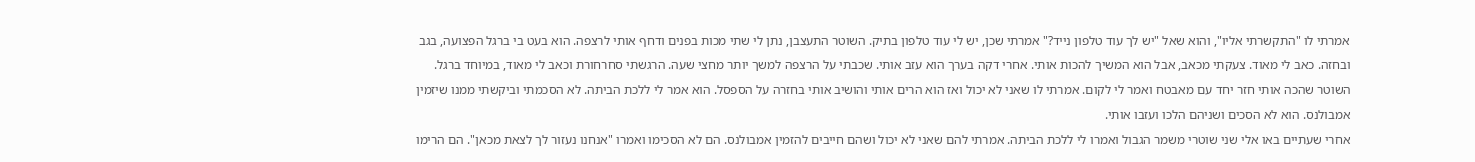אמרתי לו "התקשרתי אליו", והוא שאל "יש לך עוד טלפון נייד?" אמרתי שכן, יש לי עוד טלפון בתיק. השוטר התעצבן, נתן לי שתי מכות בפנים ודחף אותי לרצפה. הוא בעט בי ברגל הפצועה, בגב ובחזה. כאב לי מאוד. צעקתי מכאב, אבל הוא המשיך להכות אותי. אחרי דקה בערך הוא עזב אותי. שכבתי על הרצפה למשך יותר מחצי שעה. הרגשתי סחרחורת וכאב לי מאוד, במיוחד ברגל.
השוטר שהכה אותי חזר יחד עם מאבטח ואמר לי לקום. אמרתי לו שאני לא יכול ואז הוא הרים אותי והושיב אותי בחזרה על הספסל. הוא אמר לי ללכת הביתה. לא הסכמתי וביקשתי ממנו שיזמין אמבולנס. הוא לא הסכים ושניהם הלכו ועזבו אותי.
אחרי שעתיים באו אלי שני שוטרי משמר הגבול ואמרו לי ללכת הביתה. אמרתי להם שאני לא יכול ושהם חייבים להזמין אמבולנס. הם לא הסכימו ואמרו "אנחנו נעזור לך לצאת מכאן". הם הרימו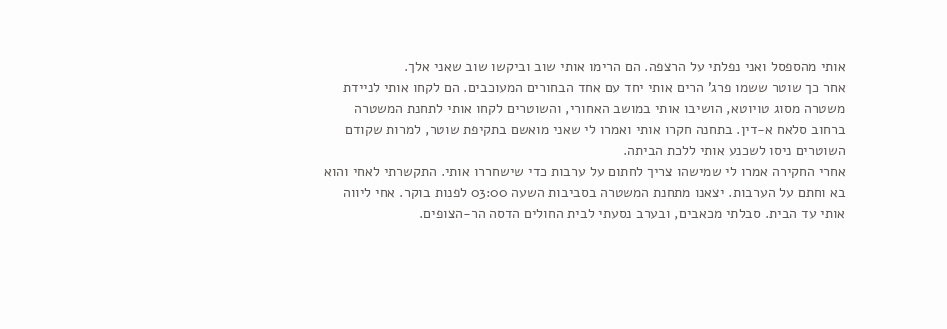אותי מהספסל ואני נפלתי על הרצפה. הם הרימו אותי שוב וביקשו שוב שאני אלך.
אחר כך שוטר ששמו פרג' הרים אותי יחד עם אחד הבחורים המעוכבים. הם לקחו אותי לניידת משטרה מסוג טויוטא, הושיבו אותי במושב האחורי, והשוטרים לקחו אותי לתחנת המשטרה ברחוב סלאח א-דין. בתחנה חקרו אותי ואמרו לי שאני מואשם בתקיפת שוטר, למרות שקודם השוטרים ניסו לשכנע אותי ללכת הביתה.
אחרי החקירה אמרו לי שמישהו צריך לחתום על ערבות כדי שישחררו אותי. התקשרתי לאחי והוא בא וחתם על הערבות. יצאנו מתחנת המשטרה בסביבות השעה 03:00 לפנות בוקר. אחי ליווה אותי עד הבית. סבלתי מכאבים, ובערב נסעתי לבית החולים הדסה הר-הצופים.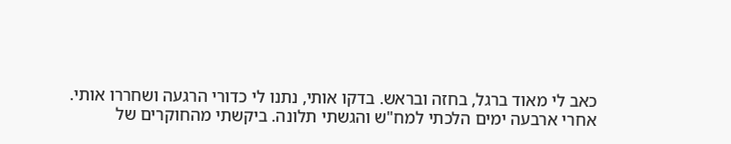כאב לי מאוד ברגל, בחזה ובראש. בדקו אותי, נתנו לי כדורי הרגעה ושחררו אותי.
אחרי ארבעה ימים הלכתי למח"ש והגשתי תלונה. ביקשתי מהחוקרים של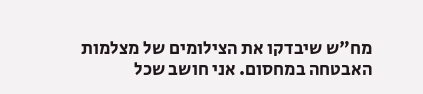מח"ש שיבדקו את הצילומים של מצלמות האבטחה במחסום. אני חושב שכל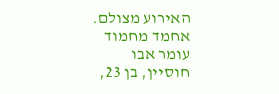האירוע מצולם.
אחמד מחמוד עומר אבו חוסיין, בן 23,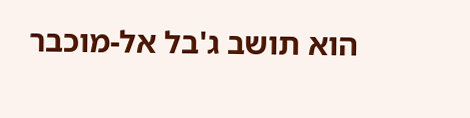הוא תושב ג'בל אל-מוכבר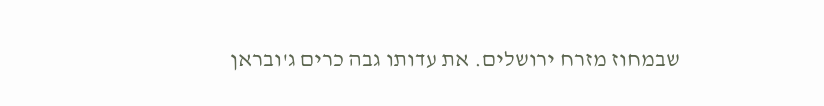שבמחוז מזרח ירושלים. את עדותו גבה כרים ג'ובראן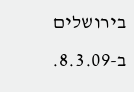בירושלים ב-8.3.09.